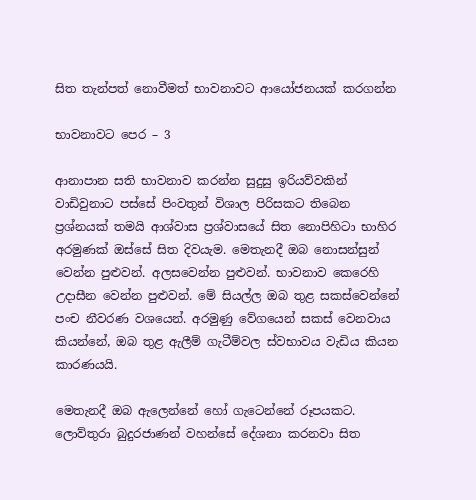සිත තැන්පත් නොවීමත් භාවනාවට ආයෝජනයක්‌ කරගන්න

භාවනාවට පෙර – 3

ආනාපාන සති භාවනාව කරන්න සුදුසු ඉරියව්වකින් වාඩිවුනාට පස්‌සේ පිංවතුන් විශාල පිරිසකට තිබෙන ප්‍රශ්නයක්‌ තමයි ආශ්වාස ප්‍රශ්වාසයේ සිත නොපිහිටා භාහිර අරමුණක්‌ ඔස්‌සේ සිත දිවයැම. මෙතැනදී ඔබ නොසන්සුන් වෙන්න පුළුවන්. අලසවෙන්න පුළුවන්. භාවනාව කෙරෙහි උදාසීන වෙන්න පුළුවන්. මේ සියල්ල ඔබ තුළ සකස්‌වෙන්නේ පංච නීවරණ වශයෙන්. අරමුණු වේගයෙන් සකස්‌ වෙනවාය කියන්නේ, ඔබ තුළ ඇලීම් ගැටීම්වල ස්‌වභාවය වැඩිය කියන කාරණයයි.

මෙතැනදී ඔබ ඇලෙන්නේ හෝ ගැටෙන්නේ රූපයකට. ලොව්තුරා බුදුරජාණන් වහන්සේ දේශනා කරනවා සිත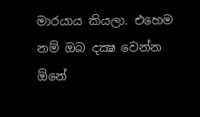මාරයාය කියලා. එහෙම නම් ඔබ දක්‍ෂ වෙන්න ඕනේ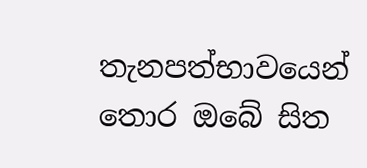තැනපත්භාවයෙන් තොර ඔබේ සිත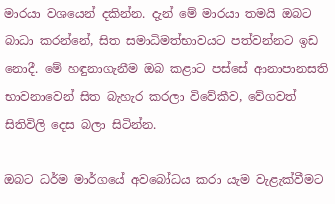මාරයා වශයෙන් දකින්න. දැන් මේ මාරයා තමයි ඔබට බාධා කරන්නේ, සිත සමාධිමත්භාවයට පත්වන්නට ඉඩ නොදී. මේ හඳුනාගැනීම ඔබ කළාට පස්‌සේ ආනාපානසති භාවනාවෙන් සිත බැහැර කරලා විවේකීව, වේගවත් සිතිවිලි දෙස බලා සිටින්න.

ඔබට ධර්ම මාර්ගයේ අවබෝධය කරා යැම වැළැක්‌වීමට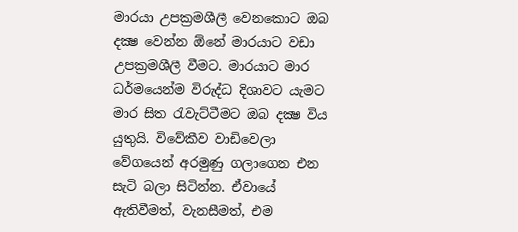මාරයා උපක්‍රමශීලී වෙනකොට ඔබ දක්‍ෂ වෙන්න ඕනේ මාරයාට වඩා උපක්‍රමශීලී වීමට. මාරයාට මාර ධර්මයෙන්ම විරුද්ධ දිශාවට යැමට මාර සිත රැවැට්‌ටීමට ඔබ දක්‍ෂ විය යුතුයි. විවේකීව වාඩිවෙලා වේගයෙන් අරමුණු ගලාගෙන එන සැටි බලා සිටින්න. ඒවායේ ඇතිවීමත්, වැනසීමත්, එම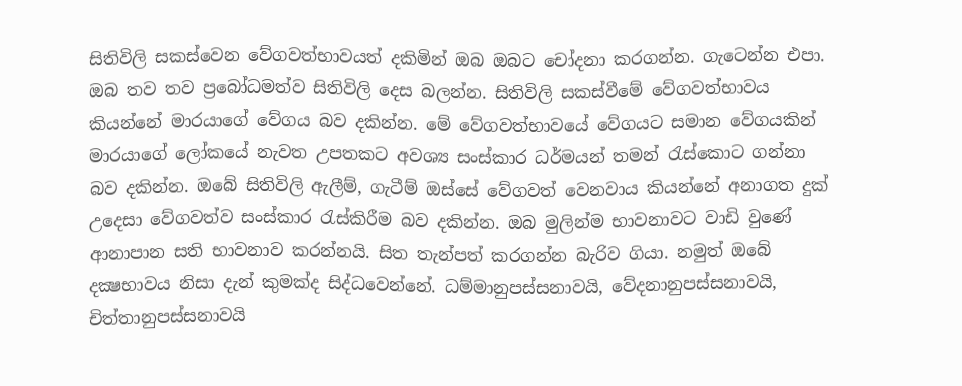සිතිවිලි සකස්‌වෙන වේගවත්භාවයත් දකිමින් ඔබ ඔබට චෝදනා කරගන්න. ගැටෙන්න එපා. ඔබ තව තව ප්‍රබෝධමත්ව සිතිවිලි දෙස බලන්න. සිතිවිලි සකස්‌වීමේ වේගවත්භාවය කියන්නේ මාරයාගේ වේගය බව දකින්න. මේ වේගවත්භාවයේ වේගයට සමාන වේගයකින් මාරයාගේ ලෝකයේ නැවත උපතකට අවශ්‍ය සංස්‌කාර ධර්මයන් තමන් රැස්‌කොට ගන්නා බව දකින්න. ඔබේ සිතිවිලි ඇලීම්, ගැටීම් ඔස්‌සේ වේගවත් වෙනවාය කියන්නේ අනාගත දුක්‌ උදෙසා වේගවත්ව සංස්‌කාර රැස්‌කිරීම බව දකින්න. ඔබ මුලින්ම භාවනාවට වාඩි වුණේ ආනාපාන සති භාවනාව කරන්නයි. සිත තැන්පත් කරගන්න බැරිව ගියා. නමුත් ඔබේ දක්‍ෂභාවය නිසා දැන් කුමක්‌ද සිද්ධවෙන්නේ. ධම්මානුපස්‌සනාවයි, වේදනානුපස්‌සනාවයි, චිත්තානුපස්‌සනාවයි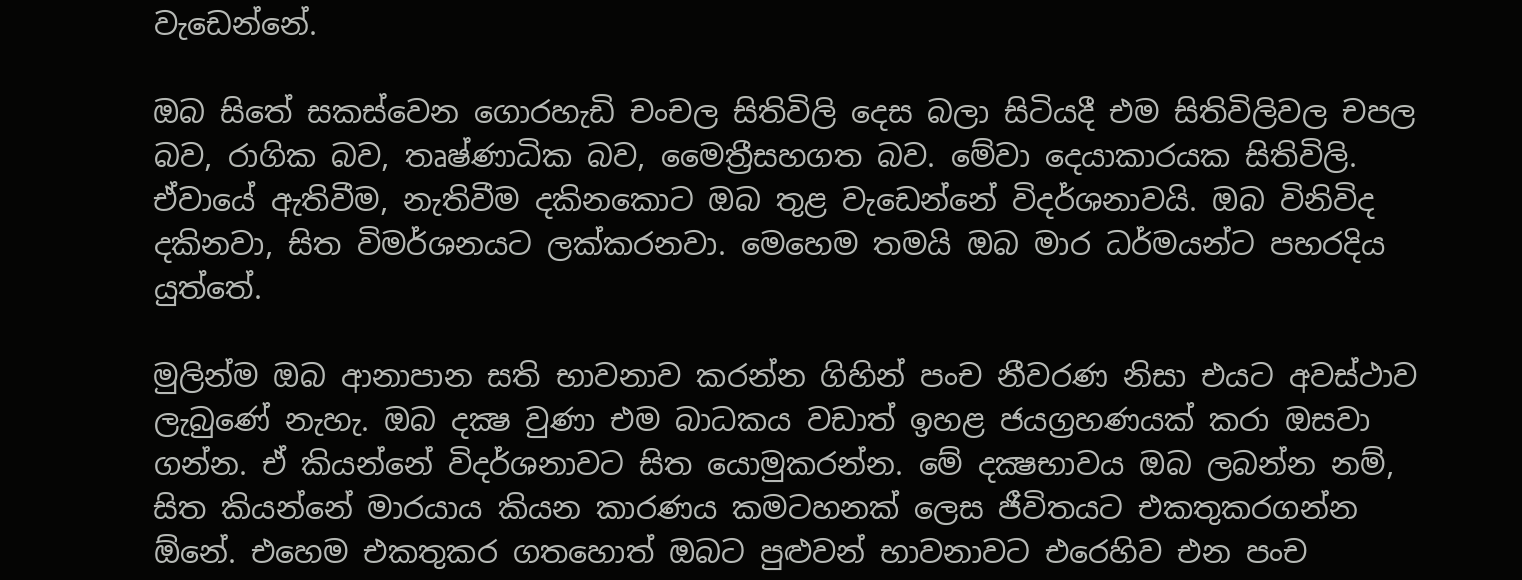වැඩෙන්නේ.

ඔබ සිතේ සකස්‌වෙන ගොරහැඩි චංචල සිතිවිලි දෙස බලා සිටියදී එම සිතිවිලිවල චපල බව, රාගික බව, තෘෂ්ණාධික බව, මෛත්‍රීසහගත බව. මේවා දෙයාකාරයක සිතිවිලි. ඒවායේ ඇතිවීම, නැතිවීම දකිනකොට ඔබ තුළ වැඩෙන්නේ විදර්ශනාවයි. ඔබ විනිවිද දකිනවා, සිත විමර්ශනයට ලක්‌කරනවා. මෙහෙම තමයි ඔබ මාර ධර්මයන්ට පහරදිය යුත්තේ.

මුලින්ම ඔබ ආනාපාන සති භාවනාව කරන්න ගිහින් පංච නීවරණ නිසා එයට අවස්‌ථාව ලැබුණේ නැහැ. ඔබ දක්‍ෂ වුණා එම බාධකය වඩාත් ඉහළ ජයග්‍රහණයක්‌ කරා ඔසවා ගන්න. ඒ කියන්නේ විදර්ශනාවට සිත යොමුකරන්න. මේ දක්‍ෂභාවය ඔබ ලබන්න නම්, සිත කියන්නේ මාරයාය කියන කාරණය කමටහනක්‌ ලෙස ජීවිතයට එකතුකරගන්න ඕනේ. එහෙම එකතුකර ගතහොත් ඔබට පුළුවන් භාවනාවට එරෙහිව එන පංච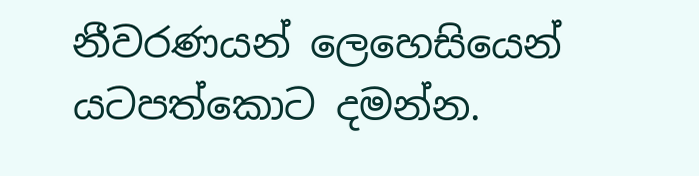නීවරණයන් ලෙහෙසියෙන් යටපත්කොට දමන්න.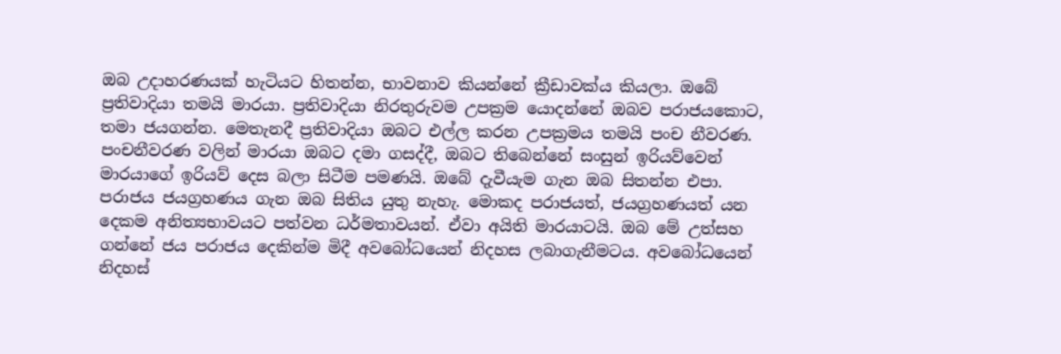ඔබ උදාහරණයක්‌ හැටියට හිතන්න, භාවනාව කියන්නේ ක්‍රීඩාවක්‌ය කියලා. ඔබේ ප්‍රතිවාදියා තමයි මාරයා. ප්‍රතිවාදියා නිරතුරුවම උපක්‍රම යොදන්නේ ඔබව පරාජයකොට, තමා ජයගන්න. මෙතැනදී ප්‍රතිවාදියා ඔබට එල්ල කරන උපක්‍රමය තමයි පංච නීවරණ. පංචනීවරණ වලින් මාරයා ඔබට දමා ගසද්දී, ඔබට තිබෙන්නේ සංසුන් ඉරියව්වෙන් මාරයාගේ ඉරියව් දෙස බලා සිටීම පමණයි. ඔබේ දැවීයැම ගැන ඔබ සිතන්න එපා. පරාජය ජයග්‍රහණය ගැන ඔබ සිතිය යුතු නැහැ. මොකද පරාජයත්, ජයග්‍රහණයත් යන දෙකම අනිත්‍යභාවයට පත්වන ධර්මතාවයන්. ඒවා අයිති මාරයාටයි. ඔබ මේ උත්සහ ගන්නේ ජය පරාජය දෙකින්ම මිදී අවබෝධයෙන් නිදහස ලබාගැනීමටය. අවබෝධයෙන් නිදහස්‌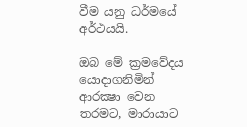වීම යනු ධර්මයේ අර්ථයයි.

ඔබ මේ ක්‍රමවේදය යොදාගනිමින් ආරක්‍ෂා වෙන තරමට, මාරායාට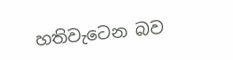හතිවැටෙන බව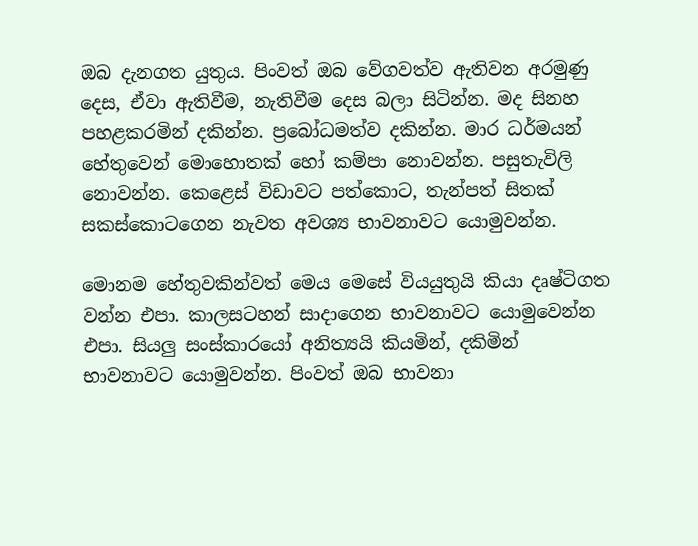ඔබ දැනගත යුතුය. පිංවත් ඔබ වේගවත්ව ඇතිවන අරමුණු දෙස, ඒවා ඇතිවීම, නැතිවීම දෙස බලා සිටින්න. මද සිනහ පහළකරමින් දකින්න. ප්‍රබෝධමත්ව දකින්න. මාර ධර්මයන් හේතුවෙන් මොහොතක්‌ හෝ කම්පා නොවන්න. පසුතැවිලි නොවන්න. කෙළෙස්‌ විඩාවට පත්කොට, තැන්පත් සිතක්‌ සකස්‌කොටගෙන නැවත අවශ්‍ය භාවනාවට යොමුවන්න.

මොනම හේතුවකින්වත් මෙය මෙසේ වියයුතුයි කියා දෘෂ්ටිගත වන්න එපා. කාලසටහන් සාදාගෙන භාවනාවට යොමුවෙන්න එපා. සියලු සංස්‌කාරයෝ අනිත්‍යයි කියමින්, දකිමින් භාවනාවට යොමුවන්න. පිංවත් ඔබ භාවනා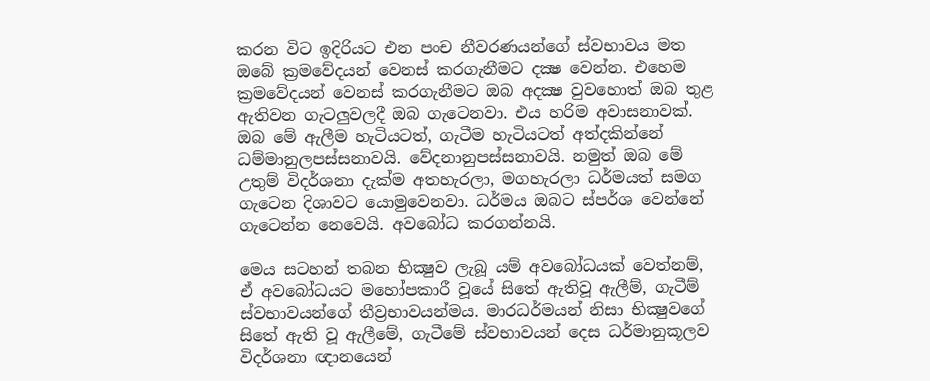කරන විට ඉදිරියට එන පංච නීවරණයන්ගේ ස්‌වභාවය මත ඔබේ ක්‍රමවේදයන් වෙනස්‌ කරගැනීමට දක්‍ෂ වෙන්න. එහෙම ක්‍රමවේදයන් වෙනස්‌ කරගැනීමට ඔබ අදක්‍ෂ වුවහොත් ඔබ තුළ ඇතිවන ගැටලුවලදී ඔබ ගැටෙනවා. එය හරිම අවාසනාවක්‌. ඔබ මේ ඇලීම හැටියටත්, ගැටීම හැටියටත් අත්දකින්නේ ධම්මානුලපස්‌සනාවයි. වේදනානුපස්‌සනාවයි. නමුත් ඔබ මේ උතුම් විදර්ශනා දැක්‌ම අතහැරලා, මගහැරලා ධර්මයත් සමග ගැටෙන දිශාවට යොමුවෙනවා. ධර්මය ඔබට ස්‌පර්ශ වෙන්නේ ගැටෙන්න නෙවෙයි. අවබෝධ කරගන්නයි.

මෙය සටහන් තබන භික්‍ෂුව ලැබූ යම් අවබෝධයක්‌ වෙත්නම්, ඒ අවබෝධයට මහෝපකාරී වූයේ සිතේ ඇතිවූ ඇලීම්, ගැටීම් ස්‌වභාවයන්ගේ තීව්‍රභාවයන්මය. මාරධර්මයන් නිසා භික්‍ෂුවගේ සිතේ ඇති වූ ඇලීමේ, ගැටීමේ ස්‌වභාවයන් දෙස ධර්මානුකූලව විදර්ශනා ඥානයෙන්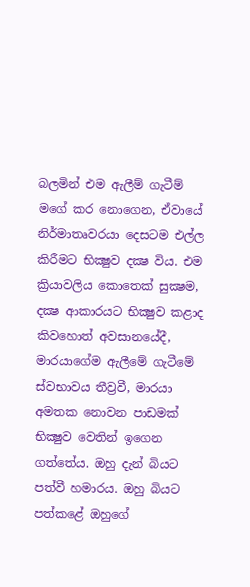බලමින් එම ඇලීම් ගැටීම් මගේ කර නොගෙන, ඒවායේ නිර්මාතෘවරයා දෙසටම එල්ල කිරීමට භික්‍ෂුව දක්‍ෂ විය. එම ක්‍රියාවලිය කොතෙක්‌ සුක්‍ෂම, දක්‍ෂ ආකාරයට භික්‍ෂුව කළාද කිවහොත් අවසානයේදී, මාරයාගේම ඇලීමේ ගැටීමේ ස්‌වභාවය තීව්‍රවී, මාරයා අමතක නොවන පාඩමක්‌ භික්‍ෂුව වෙතින් ඉගෙන ගත්තේය. ඔහු දැන් බියට පත්වී හමාරය. ඔහු බියට පත්කළේ ඔහුගේ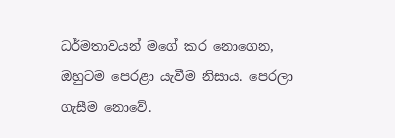ධර්මතාවයන් මගේ කර නොගෙන, ඔහුටම පෙරළා යැවීම නිසාය. පෙරලා ගැසීම නොවේ.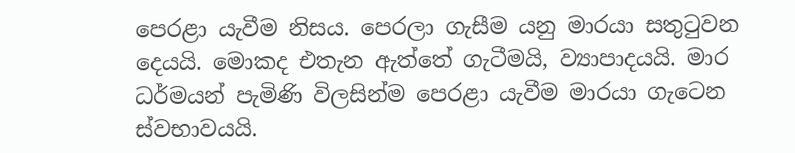පෙරළා යැවීම නිසය. පෙරලා ගැසීම යනු මාරයා සතුටුවන දෙයයි. මොකද එතැන ඇත්තේ ගැටීමයි, ව්‍යාපාදයයි. මාර ධර්මයන් පැමිණි විලසින්ම පෙරළා යැවීම මාරයා ගැටෙන ස්‌වභාවයයි.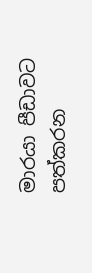මාරයා පීඩාවට පත්කරන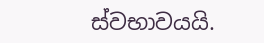ස්‌වභාවයයි.